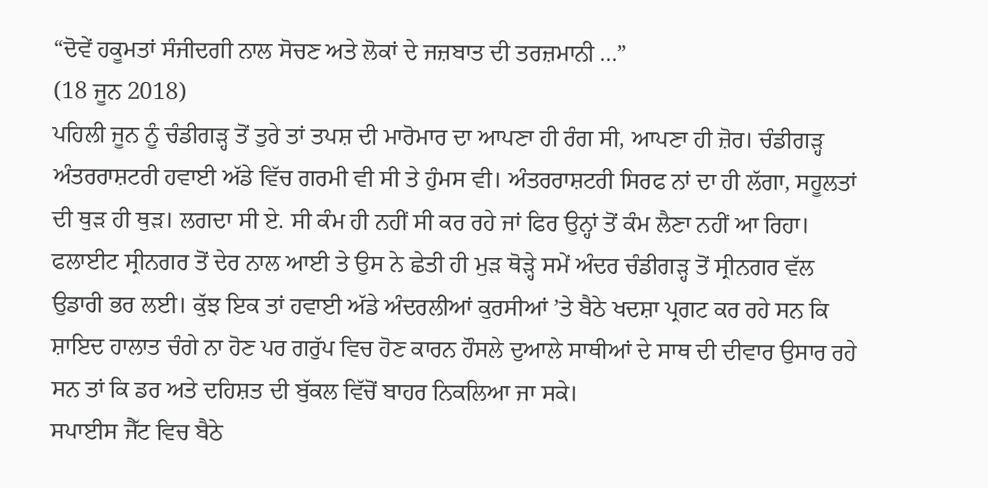“ਦੋਵੇਂ ਹਕੂਮਤਾਂ ਸੰਜੀਦਗੀ ਨਾਲ ਸੋਚਣ ਅਤੇ ਲੋਕਾਂ ਦੇ ਜਜ਼ਬਾਤ ਦੀ ਤਰਜ਼ਮਾਨੀ ...”
(18 ਜੂਨ 2018)
ਪਹਿਲੀ ਜੂਨ ਨੂੰ ਚੰਡੀਗੜ੍ਹ ਤੋਂ ਤੁਰੇ ਤਾਂ ਤਪਸ਼ ਦੀ ਮਾਰੋਮਾਰ ਦਾ ਆਪਣਾ ਹੀ ਰੰਗ ਸੀ, ਆਪਣਾ ਹੀ ਜ਼ੋਰ। ਚੰਡੀਗੜ੍ਹ ਅੰਤਰਰਾਸ਼ਟਰੀ ਹਵਾਈ ਅੱਡੇ ਵਿੱਚ ਗਰਮੀ ਵੀ ਸੀ ਤੇ ਹੁੰਮਸ ਵੀ। ਅੰਤਰਰਾਸ਼ਟਰੀ ਸਿਰਫ ਨਾਂ ਦਾ ਹੀ ਲੱਗਾ, ਸਹੂਲਤਾਂ ਦੀ ਥੁੜ ਹੀ ਥੁੜ। ਲਗਦਾ ਸੀ ਏ. ਸੀ ਕੰਮ ਹੀ ਨਹੀਂ ਸੀ ਕਰ ਰਹੇ ਜਾਂ ਫਿਰ ਉਨ੍ਹਾਂ ਤੋਂ ਕੰਮ ਲੈਣਾ ਨਹੀਂ ਆ ਰਿਹਾ। ਫਲਾਈਟ ਸ੍ਰੀਨਗਰ ਤੋਂ ਦੇਰ ਨਾਲ ਆਈ ਤੇ ਉਸ ਨੇ ਛੇਤੀ ਹੀ ਮੁੜ ਥੋੜ੍ਹੇ ਸਮੇਂ ਅੰਦਰ ਚੰਡੀਗੜ੍ਹ ਤੋਂ ਸ੍ਰੀਨਗਰ ਵੱਲ ਉਡਾਰੀ ਭਰ ਲਈ। ਕੁੱਝ ਇਕ ਤਾਂ ਹਵਾਈ ਅੱਡੇ ਅੰਦਰਲੀਆਂ ਕੁਰਸੀਆਂ ’ਤੇ ਬੈਠੇ ਖਦਸ਼ਾ ਪ੍ਰਗਟ ਕਰ ਰਹੇ ਸਨ ਕਿ ਸ਼ਾਇਦ ਹਾਲਾਤ ਚੰਗੇ ਨਾ ਹੋਣ ਪਰ ਗਰੁੱਪ ਵਿਚ ਹੋਣ ਕਾਰਨ ਹੌਸਲੇ ਦੁਆਲੇ ਸਾਥੀਆਂ ਦੇ ਸਾਥ ਦੀ ਦੀਵਾਰ ਉਸਾਰ ਰਹੇ ਸਨ ਤਾਂ ਕਿ ਡਰ ਅਤੇ ਦਹਿਸ਼ਤ ਦੀ ਬੁੱਕਲ ਵਿੱਚੋਂ ਬਾਹਰ ਨਿਕਲਿਆ ਜਾ ਸਕੇ।
ਸਪਾਈਸ ਜੈੱਟ ਵਿਚ ਬੈਠੇ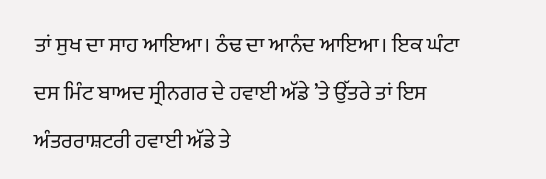ਤਾਂ ਸੁਖ ਦਾ ਸਾਹ ਆਇਆ। ਠੰਢ ਦਾ ਆਨੰਦ ਆਇਆ। ਇਕ ਘੰਟਾ ਦਸ ਮਿੰਟ ਬਾਅਦ ਸ੍ਰੀਨਗਰ ਦੇ ਹਵਾਈ ਅੱਡੇ ’ਤੇ ਉੱਤਰੇ ਤਾਂ ਇਸ ਅੰਤਰਰਾਸ਼ਟਰੀ ਹਵਾਈ ਅੱਡੇ ਤੇ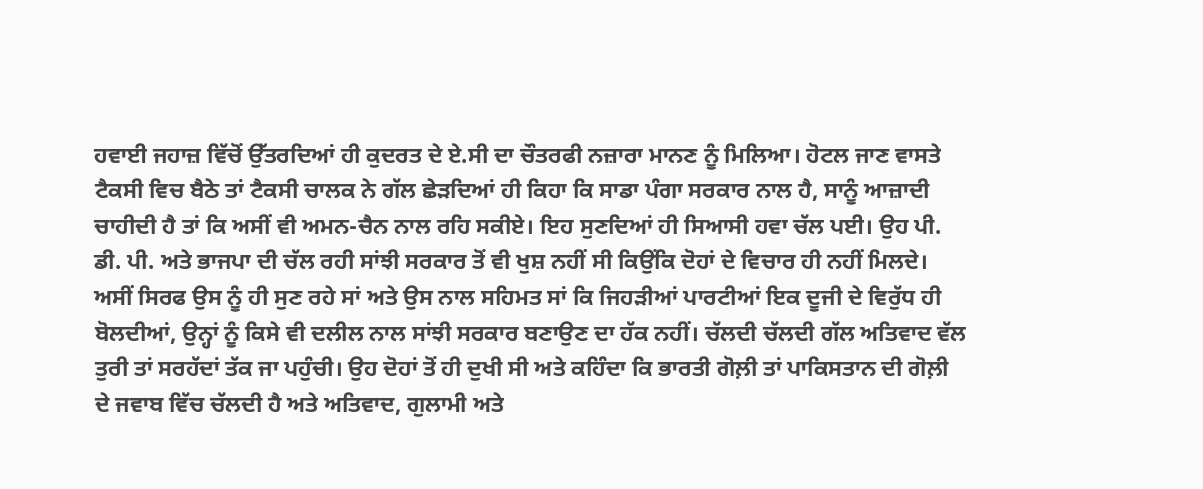ਹਵਾਈ ਜਹਾਜ਼ ਵਿੱਚੋਂ ਉੱਤਰਦਿਆਂ ਹੀ ਕੁਦਰਤ ਦੇ ਏ.ਸੀ ਦਾ ਚੌਤਰਫੀ ਨਜ਼ਾਰਾ ਮਾਨਣ ਨੂੰ ਮਿਲਿਆ। ਹੋਟਲ ਜਾਣ ਵਾਸਤੇ ਟੈਕਸੀ ਵਿਚ ਬੈਠੇ ਤਾਂ ਟੈਕਸੀ ਚਾਲਕ ਨੇ ਗੱਲ ਛੇੜਦਿਆਂ ਹੀ ਕਿਹਾ ਕਿ ਸਾਡਾ ਪੰਗਾ ਸਰਕਾਰ ਨਾਲ ਹੈ, ਸਾਨੂੰ ਆਜ਼ਾਦੀ ਚਾਹੀਦੀ ਹੈ ਤਾਂ ਕਿ ਅਸੀਂ ਵੀ ਅਮਨ-ਚੈਨ ਨਾਲ ਰਹਿ ਸਕੀਏ। ਇਹ ਸੁਣਦਿਆਂ ਹੀ ਸਿਆਸੀ ਹਵਾ ਚੱਲ ਪਈ। ਉਹ ਪੀ. ਡੀ. ਪੀ. ਅਤੇ ਭਾਜਪਾ ਦੀ ਚੱਲ ਰਹੀ ਸਾਂਝੀ ਸਰਕਾਰ ਤੋਂ ਵੀ ਖੁਸ਼ ਨਹੀਂ ਸੀ ਕਿਉਂਕਿ ਦੋਹਾਂ ਦੇ ਵਿਚਾਰ ਹੀ ਨਹੀਂ ਮਿਲਦੇ। ਅਸੀਂ ਸਿਰਫ ਉਸ ਨੂੰ ਹੀ ਸੁਣ ਰਹੇ ਸਾਂ ਅਤੇ ਉਸ ਨਾਲ ਸਹਿਮਤ ਸਾਂ ਕਿ ਜਿਹੜੀਆਂ ਪਾਰਟੀਆਂ ਇਕ ਦੂਜੀ ਦੇ ਵਿਰੁੱਧ ਹੀ ਬੋਲਦੀਆਂ, ਉਨ੍ਹਾਂ ਨੂੰ ਕਿਸੇ ਵੀ ਦਲੀਲ ਨਾਲ ਸਾਂਝੀ ਸਰਕਾਰ ਬਣਾਉਣ ਦਾ ਹੱਕ ਨਹੀਂ। ਚੱਲਦੀ ਚੱਲਦੀ ਗੱਲ ਅਤਿਵਾਦ ਵੱਲ ਤੁਰੀ ਤਾਂ ਸਰਹੱਦਾਂ ਤੱਕ ਜਾ ਪਹੁੰਚੀ। ਉਹ ਦੋਹਾਂ ਤੋਂ ਹੀ ਦੁਖੀ ਸੀ ਅਤੇ ਕਹਿੰਦਾ ਕਿ ਭਾਰਤੀ ਗੋਲ਼ੀ ਤਾਂ ਪਾਕਿਸਤਾਨ ਦੀ ਗੋਲ਼ੀ ਦੇ ਜਵਾਬ ਵਿੱਚ ਚੱਲਦੀ ਹੈ ਅਤੇ ਅਤਿਵਾਦ, ਗੁਲਾਮੀ ਅਤੇ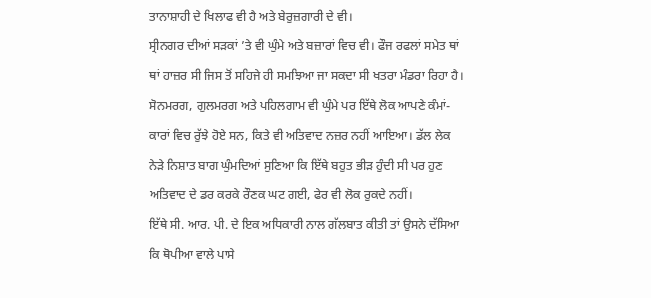ਤਾਨਾਸ਼ਾਹੀ ਦੇ ਖਿਲਾਫ ਵੀ ਹੈ ਅਤੇ ਬੇਰੁਜ਼ਗਾਰੀ ਦੇ ਵੀ।
ਸ੍ਰੀਨਗਰ ਦੀਆਂ ਸੜਕਾਂ ’ਤੇ ਵੀ ਘੁੰਮੇ ਅਤੇ ਬਜ਼ਾਰਾਂ ਵਿਚ ਵੀ। ਫੌਜ ਰਫਲਾਂ ਸਮੇਤ ਥਾਂ ਥਾਂ ਹਾਜ਼ਰ ਸੀ ਜਿਸ ਤੋਂ ਸਹਿਜੇ ਹੀ ਸਮਝਿਆ ਜਾ ਸਕਦਾ ਸੀ ਖਤਰਾ ਮੰਡਰਾ ਰਿਹਾ ਹੈ। ਸੋਨਮਰਗ, ਗੁਲਮਰਗ ਅਤੇ ਪਹਿਲਗਾਮ ਵੀ ਘੁੰਮੇ ਪਰ ਇੱਥੇ ਲੋਕ ਆਪਣੇ ਕੰਮਾਂ-ਕਾਰਾਂ ਵਿਚ ਰੁੱਝੇ ਹੋਏ ਸਨ, ਕਿਤੇ ਵੀ ਅਤਿਵਾਦ ਨਜ਼ਰ ਨਹੀਂ ਆਇਆ। ਡੱਲ ਲੇਕ ਨੇੜੇ ਨਿਸ਼ਾਤ ਬਾਗ ਘੁੰਮਦਿਆਂ ਸੁਣਿਆ ਕਿ ਇੱਥੇ ਬਹੁਤ ਭੀੜ ਹੁੰਦੀ ਸੀ ਪਰ ਹੁਣ ਅਤਿਵਾਦ ਦੇ ਡਰ ਕਰਕੇ ਰੌਣਕ ਘਟ ਗਈ, ਫੇਰ ਵੀ ਲੋਕ ਰੁਕਦੇ ਨਹੀਂ।
ਇੱਥੇ ਸੀ. ਆਰ. ਪੀ. ਦੇ ਇਕ ਅਧਿਕਾਰੀ ਨਾਲ ਗੱਲਬਾਤ ਕੀਤੀ ਤਾਂ ਉਸਨੇ ਦੱਸਿਆ ਕਿ ਥੋਪੀਆ ਵਾਲੇ ਪਾਸੇ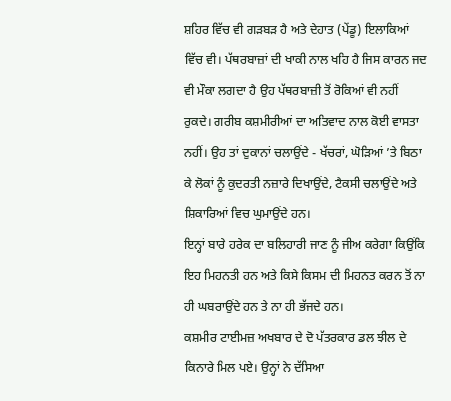ਸ਼ਹਿਰ ਵਿੱਚ ਵੀ ਗੜਬੜ ਹੈ ਅਤੇ ਦੇਹਾਤ (ਪੇਂਡੂ) ਇਲਾਕਿਆਂ ਵਿੱਚ ਵੀ। ਪੱਥਰਬਾਜ਼ਾਂ ਦੀ ਖਾਕੀ ਨਾਲ ਖਹਿ ਹੈ ਜਿਸ ਕਾਰਨ ਜਦ ਵੀ ਮੌਕਾ ਲਗਦਾ ਹੈ ਉਹ ਪੱਥਰਬਾਜ਼ੀ ਤੋਂ ਰੋਕਿਆਂ ਵੀ ਨਹੀਂ ਰੁਕਦੇ। ਗਰੀਬ ਕਸ਼ਮੀਰੀਆਂ ਦਾ ਅਤਿਵਾਦ ਨਾਲ ਕੋਈ ਵਾਸਤਾ ਨਹੀਂ। ਉਹ ਤਾਂ ਦੁਕਾਨਾਂ ਚਲਾਉਂਦੇ - ਖੱਚਰਾਂ, ਘੋੜਿਆਂ ’ਤੇ ਬਿਠਾ ਕੇ ਲੋਕਾਂ ਨੂੰ ਕੁਦਰਤੀ ਨਜ਼ਾਰੇ ਦਿਖਾਉਂਦੇ, ਟੈਕਸੀ ਚਲਾਉਂਦੇ ਅਤੇ ਸ਼ਿਕਾਰਿਆਂ ਵਿਚ ਘੁਮਾਉਂਦੇ ਹਨ।
ਇਨ੍ਹਾਂ ਬਾਰੇ ਹਰੇਕ ਦਾ ਬਲਿਹਾਰੀ ਜਾਣ ਨੂੰ ਜੀਅ ਕਰੇਗਾ ਕਿਉਂਕਿ ਇਹ ਮਿਹਨਤੀ ਹਨ ਅਤੇ ਕਿਸੇ ਕਿਸਮ ਦੀ ਮਿਹਨਤ ਕਰਨ ਤੋਂ ਨਾ ਹੀ ਘਬਰਾਉਂਦੇ ਹਨ ਤੇ ਨਾ ਹੀ ਭੱਜਦੇ ਹਨ।
ਕਸ਼ਮੀਰ ਟਾਈਮਜ਼ ਅਖਬਾਰ ਦੇ ਦੋ ਪੱਤਰਕਾਰ ਡਲ ਝੀਲ ਦੇ ਕਿਨਾਰੇ ਮਿਲ ਪਏ। ਉਨ੍ਹਾਂ ਨੇ ਦੱਸਿਆ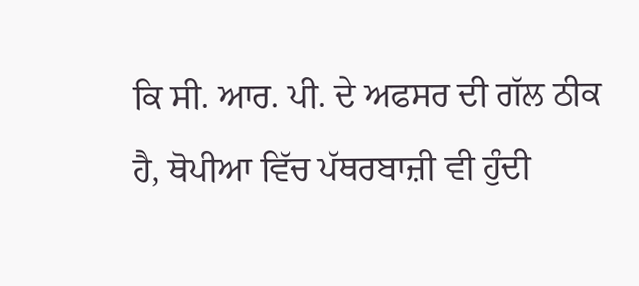ਕਿ ਸੀ. ਆਰ. ਪੀ. ਦੇ ਅਫਸਰ ਦੀ ਗੱਲ ਠੀਕ ਹੈ, ਥੋਪੀਆ ਵਿੱਚ ਪੱਥਰਬਾਜ਼ੀ ਵੀ ਹੁੰਦੀ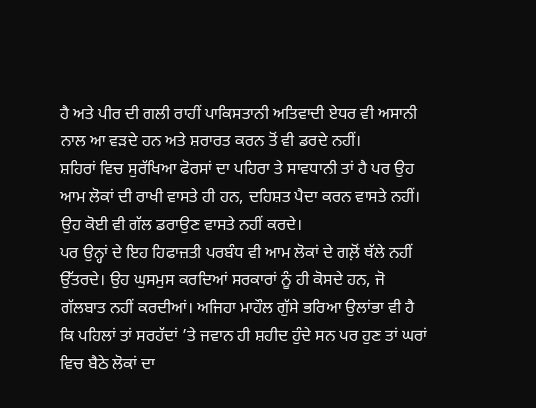ਹੈ ਅਤੇ ਪੀਰ ਦੀ ਗਲੀ ਰਾਹੀਂ ਪਾਕਿਸਤਾਨੀ ਅਤਿਵਾਦੀ ਏਧਰ ਵੀ ਅਸਾਨੀ ਨਾਲ ਆ ਵੜਦੇ ਹਨ ਅਤੇ ਸ਼ਰਾਰਤ ਕਰਨ ਤੋਂ ਵੀ ਡਰਦੇ ਨਹੀਂ।
ਸ਼ਹਿਰਾਂ ਵਿਚ ਸੁਰੱਖਿਆ ਫੋਰਸਾਂ ਦਾ ਪਹਿਰਾ ਤੇ ਸਾਵਧਾਨੀ ਤਾਂ ਹੈ ਪਰ ਉਹ ਆਮ ਲੋਕਾਂ ਦੀ ਰਾਖੀ ਵਾਸਤੇ ਹੀ ਹਨ, ਦਹਿਸ਼ਤ ਪੈਦਾ ਕਰਨ ਵਾਸਤੇ ਨਹੀਂ। ਉਹ ਕੋਈ ਵੀ ਗੱਲ ਡਰਾਉਣ ਵਾਸਤੇ ਨਹੀਂ ਕਰਦੇ।
ਪਰ ਉਨ੍ਹਾਂ ਦੇ ਇਹ ਹਿਫਾਜ਼ਤੀ ਪਰਬੰਧ ਵੀ ਆਮ ਲੋਕਾਂ ਦੇ ਗਲ਼ੋਂ ਥੱਲੇ ਨਹੀਂ ਉੱਤਰਦੇ। ਉਹ ਘੁਸਮੁਸ ਕਰਦਿਆਂ ਸਰਕਾਰਾਂ ਨੂੰ ਹੀ ਕੋਸਦੇ ਹਨ, ਜੋ ਗੱਲਬਾਤ ਨਹੀਂ ਕਰਦੀਆਂ। ਅਜਿਹਾ ਮਾਹੌਲ ਗੁੱਸੇ ਭਰਿਆ ਉਲਾਂਭਾ ਵੀ ਹੈ ਕਿ ਪਹਿਲਾਂ ਤਾਂ ਸਰਹੱਦਾਂ ’ਤੇ ਜਵਾਨ ਹੀ ਸ਼ਹੀਦ ਹੁੰਦੇ ਸਨ ਪਰ ਹੁਣ ਤਾਂ ਘਰਾਂ ਵਿਚ ਬੈਠੇ ਲੋਕਾਂ ਦਾ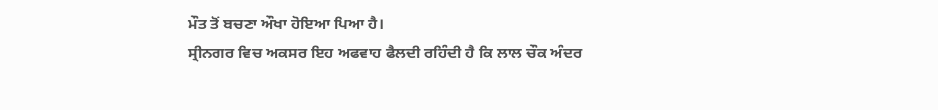ਮੌਤ ਤੋਂ ਬਚਣਾ ਔਖਾ ਹੋਇਆ ਪਿਆ ਹੈ।
ਸ੍ਰੀਨਗਰ ਵਿਚ ਅਕਸਰ ਇਹ ਅਫਵਾਹ ਫੈਲਦੀ ਰਹਿੰਦੀ ਹੈ ਕਿ ਲਾਲ ਚੌਕ ਅੰਦਰ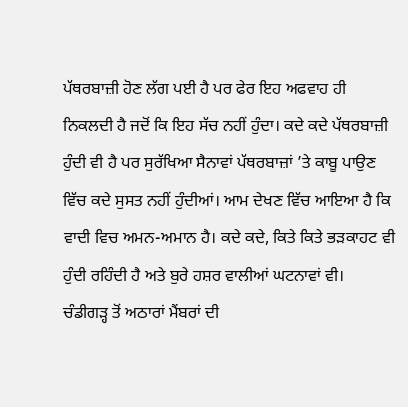ਪੱਥਰਬਾਜ਼ੀ ਹੋਣ ਲੱਗ ਪਈ ਹੈ ਪਰ ਫੇਰ ਇਹ ਅਫਵਾਹ ਹੀ ਨਿਕਲਦੀ ਹੈ ਜਦੋਂ ਕਿ ਇਹ ਸੱਚ ਨਹੀਂ ਹੁੰਦਾ। ਕਦੇ ਕਦੇ ਪੱਥਰਬਾਜ਼ੀ ਹੁੰਦੀ ਵੀ ਹੈ ਪਰ ਸੁਰੱਖਿਆ ਸੈਨਾਵਾਂ ਪੱਥਰਬਾਜ਼ਾਂ ’ਤੇ ਕਾਬੂ ਪਾਉਣ ਵਿੱਚ ਕਦੇ ਸੁਸਤ ਨਹੀਂ ਹੁੰਦੀਆਂ। ਆਮ ਦੇਖਣ ਵਿੱਚ ਆਇਆ ਹੈ ਕਿ ਵਾਦੀ ਵਿਚ ਅਮਨ-ਅਮਾਨ ਹੈ। ਕਦੇ ਕਦੇ, ਕਿਤੇ ਕਿਤੇ ਭੜਕਾਹਟ ਵੀ ਹੁੰਦੀ ਰਹਿੰਦੀ ਹੈ ਅਤੇ ਬੁਰੇ ਹਸ਼ਰ ਵਾਲੀਆਂ ਘਟਨਾਵਾਂ ਵੀ।
ਚੰਡੀਗੜ੍ਹ ਤੋਂ ਅਠਾਰਾਂ ਮੈਂਬਰਾਂ ਦੀ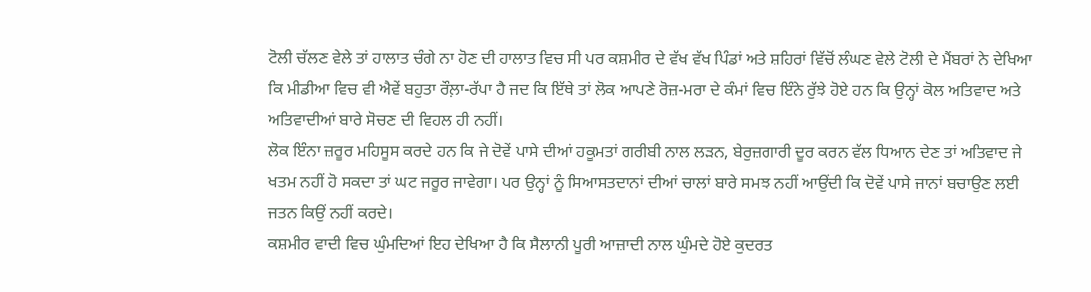ਟੋਲੀ ਚੱਲਣ ਵੇਲੇ ਤਾਂ ਹਾਲਾਤ ਚੰਗੇ ਨਾ ਹੋਣ ਦੀ ਹਾਲਾਤ ਵਿਚ ਸੀ ਪਰ ਕਸ਼ਮੀਰ ਦੇ ਵੱਖ ਵੱਖ ਪਿੰਡਾਂ ਅਤੇ ਸ਼ਹਿਰਾਂ ਵਿੱਚੋਂ ਲੰਘਣ ਵੇਲੇ ਟੋਲੀ ਦੇ ਮੈਂਬਰਾਂ ਨੇ ਦੇਖਿਆ ਕਿ ਮੀਡੀਆ ਵਿਚ ਵੀ ਐਵੇਂ ਬਹੁਤਾ ਰੌਲ਼ਾ-ਰੱਪਾ ਹੈ ਜਦ ਕਿ ਇੱਥੇ ਤਾਂ ਲੋਕ ਆਪਣੇ ਰੋਜ਼-ਮਰਾ ਦੇ ਕੰਮਾਂ ਵਿਚ ਇੰਨੇ ਰੁੱਝੇ ਹੋਏ ਹਨ ਕਿ ਉਨ੍ਹਾਂ ਕੋਲ ਅਤਿਵਾਦ ਅਤੇ ਅਤਿਵਾਦੀਆਂ ਬਾਰੇ ਸੋਚਣ ਦੀ ਵਿਹਲ ਹੀ ਨਹੀਂ।
ਲੋਕ ਇੰਨਾ ਜ਼ਰੂਰ ਮਹਿਸੂਸ ਕਰਦੇ ਹਨ ਕਿ ਜੇ ਦੋਵੇਂ ਪਾਸੇ ਦੀਆਂ ਹਕੂਮਤਾਂ ਗਰੀਬੀ ਨਾਲ ਲੜਨ, ਬੇਰੁਜ਼ਗਾਰੀ ਦੂਰ ਕਰਨ ਵੱਲ ਧਿਆਨ ਦੇਣ ਤਾਂ ਅਤਿਵਾਦ ਜੇ ਖਤਮ ਨਹੀਂ ਹੋ ਸਕਦਾ ਤਾਂ ਘਟ ਜਰੂਰ ਜਾਵੇਗਾ। ਪਰ ਉਨ੍ਹਾਂ ਨੂੰ ਸਿਆਸਤਦਾਨਾਂ ਦੀਆਂ ਚਾਲਾਂ ਬਾਰੇ ਸਮਝ ਨਹੀਂ ਆਉਂਦੀ ਕਿ ਦੋਵੇਂ ਪਾਸੇ ਜਾਨਾਂ ਬਚਾਉਣ ਲਈ ਜਤਨ ਕਿਉਂ ਨਹੀਂ ਕਰਦੇ।
ਕਸ਼ਮੀਰ ਵਾਦੀ ਵਿਚ ਘੁੰਮਦਿਆਂ ਇਹ ਦੇਖਿਆ ਹੈ ਕਿ ਸੈਲਾਨੀ ਪੂਰੀ ਆਜ਼ਾਦੀ ਨਾਲ ਘੁੰਮਦੇ ਹੋਏ ਕੁਦਰਤ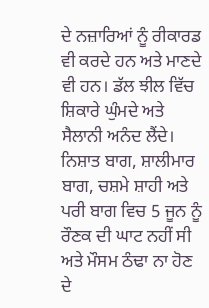ਦੇ ਨਜ਼ਾਰਿਆਂ ਨੂੰ ਰੀਕਾਰਡ ਵੀ ਕਰਦੇ ਹਨ ਅਤੇ ਮਾਣਦੇ ਵੀ ਹਨ। ਡੱਲ ਝੀਲ ਵਿੱਚ ਸ਼ਿਕਾਰੇ ਘੁੰਮਦੇ ਅਤੇ ਸੈਲਾਨੀ ਅਨੰਦ ਲੈਂਦੇ। ਨਿਸ਼ਾਤ ਬਾਗ, ਸ਼ਾਲੀਮਾਰ ਬਾਗ, ਚਸ਼ਮੇ ਸ਼ਾਹੀ ਅਤੇ ਪਰੀ ਬਾਗ ਵਿਚ 5 ਜੂਨ ਨੂੰ ਰੌਣਕ ਦੀ ਘਾਟ ਨਹੀਂ ਸੀ ਅਤੇ ਮੌਸਮ ਠੰਢਾ ਨਾ ਹੋਣ ਦੇ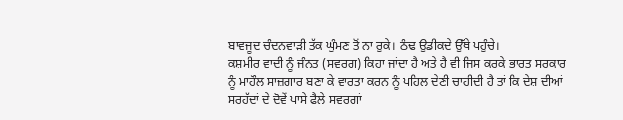ਬਾਵਜੂਦ ਚੰਦਨਵਾੜੀ ਤੱਕ ਘੁੰਮਣ ਤੋਂ ਨਾ ਰੁਕੇ। ਠੰਢ ਉਡੀਕਦੇ ਉੱਥੇ ਪਹੁੰਚੇ।
ਕਸ਼ਮੀਰ ਵਾਦੀ ਨੂੰ ਜੰਨਤ (ਸਵਰਗ) ਕਿਹਾ ਜਾਂਦਾ ਹੈ ਅਤੇ ਹੈ ਵੀ ਜਿਸ ਕਰਕੇ ਭਾਰਤ ਸਰਕਾਰ ਨੂੰ ਮਾਹੌਲ ਸਾਜ਼ਗਾਰ ਬਣਾ ਕੇ ਵਾਰਤਾ ਕਰਨ ਨੂੰ ਪਹਿਲ ਦੇਣੀ ਚਾਹੀਦੀ ਹੈ ਤਾਂ ਕਿ ਦੇਸ਼ ਦੀਆਂ ਸਰਹੱਦਾਂ ਦੇ ਦੋਵੇਂ ਪਾਸੇ ਫੈਲੇ ਸਵਰਗਾਂ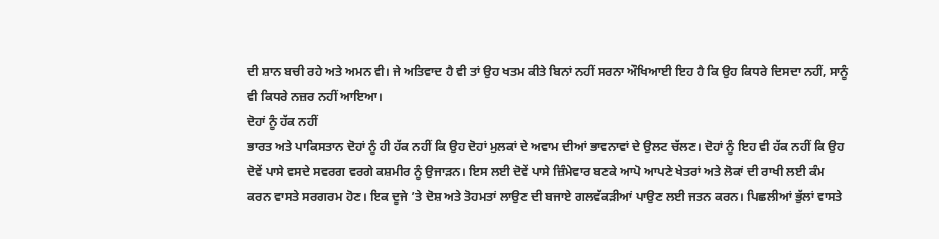ਦੀ ਸ਼ਾਨ ਬਚੀ ਰਹੇ ਅਤੇ ਅਮਨ ਵੀ। ਜੇ ਅਤਿਵਾਦ ਹੈ ਵੀ ਤਾਂ ਉਹ ਖਤਮ ਕੀਤੇ ਬਿਨਾਂ ਨਹੀਂ ਸਰਨਾ ਔਖਿਆਈ ਇਹ ਹੈ ਕਿ ਉਹ ਕਿਧਰੇ ਦਿਸਦਾ ਨਹੀਂ, ਸਾਨੂੰ ਵੀ ਕਿਧਰੇ ਨਜ਼ਰ ਨਹੀਂ ਆਇਆ।
ਦੋਹਾਂ ਨੂੰ ਹੱਕ ਨਹੀਂ
ਭਾਰਤ ਅਤੇ ਪਾਕਿਸਤਾਨ ਦੋਹਾਂ ਨੂੰ ਹੀ ਹੱਕ ਨਹੀਂ ਕਿ ਉਹ ਦੋਹਾਂ ਮੁਲਕਾਂ ਦੇ ਅਵਾਮ ਦੀਆਂ ਭਾਵਨਾਵਾਂ ਦੇ ਉਲਟ ਚੱਲਣ। ਦੋਹਾਂ ਨੂੰ ਇਹ ਵੀ ਹੱਕ ਨਹੀਂ ਕਿ ਉਹ ਦੋਵੇਂ ਪਾਸੇ ਵਸਦੇ ਸਵਰਗ ਵਰਗੇ ਕਸ਼ਮੀਰ ਨੂੰ ਉਜਾੜਨ। ਇਸ ਲਈ ਦੋਵੇਂ ਪਾਸੇ ਜ਼ਿੰਮੇਵਾਰ ਬਣਕੇ ਆਪੋ ਆਪਣੇ ਖੇਤਰਾਂ ਅਤੇ ਲੋਕਾਂ ਦੀ ਰਾਖੀ ਲਈ ਕੰਮ ਕਰਨ ਵਾਸਤੇ ਸਰਗਰਮ ਹੋਣ। ਇਕ ਦੂਜੇ ’ਤੇ ਦੋਸ਼ ਅਤੇ ਤੋਹਮਤਾਂ ਲਾਉਣ ਦੀ ਬਜਾਏ ਗਲਵੱਕੜੀਆਂ ਪਾਉਣ ਲਈ ਜਤਨ ਕਰਨ। ਪਿਛਲੀਆਂ ਭੁੱਲਾਂ ਵਾਸਤੇ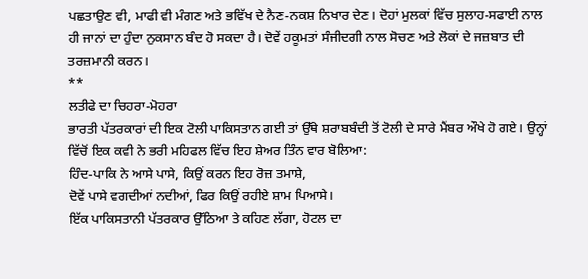ਪਛਤਾਉਣ ਵੀ, ਮਾਫੀ ਵੀ ਮੰਗਣ ਅਤੇ ਭਵਿੱਖ ਦੇ ਨੈਣ-ਨਕਸ਼ ਨਿਖਾਰ ਦੇਣ। ਦੋਹਾਂ ਮੁਲਕਾਂ ਵਿੱਚ ਸੁਲਾਹ-ਸਫਾਈ ਨਾਲ ਹੀ ਜਾਨਾਂ ਦਾ ਹੁੰਦਾ ਨੁਕਸਾਨ ਬੰਦ ਹੋ ਸਕਦਾ ਹੈ। ਦੋਵੇਂ ਹਕੂਮਤਾਂ ਸੰਜੀਦਗੀ ਨਾਲ ਸੋਚਣ ਅਤੇ ਲੋਕਾਂ ਦੇ ਜਜ਼ਬਾਤ ਦੀ ਤਰਜ਼ਮਾਨੀ ਕਰਨ।
**
ਲਤੀਫੇ ਦਾ ਚਿਹਰਾ-ਮੋਹਰਾ
ਭਾਰਤੀ ਪੱਤਰਕਾਰਾਂ ਦੀ ਇਕ ਟੋਲੀ ਪਾਕਿਸਤਾਨ ਗਈ ਤਾਂ ਉੱਥੇ ਸ਼ਰਾਬਬੰਦੀ ਤੋਂ ਟੋਲੀ ਦੇ ਸਾਰੇ ਮੈਂਬਰ ਔਖੇ ਹੋ ਗਏ। ਉਨ੍ਹਾਂ ਵਿੱਚੋਂ ਇਕ ਕਵੀ ਨੇ ਭਰੀ ਮਹਿਫਲ ਵਿੱਚ ਇਹ ਸ਼ੇਅਰ ਤਿੰਨ ਵਾਰ ਬੋਲਿਆ:
ਹਿੰਦ-ਪਾਕਿ ਨੇ ਆਸੇ ਪਾਸੇ, ਕਿਉਂ ਕਰਨ ਇਹ ਰੋਜ਼ ਤਮਾਸ਼ੇ,
ਦੋਵੇਂ ਪਾਸੇ ਵਗਦੀਆਂ ਨਦੀਆਂ, ਫਿਰ ਕਿਉਂ ਰਹੀਏ ਸ਼ਾਮ ਪਿਆਸੇ।
ਇੱਕ ਪਾਕਿਸਤਾਨੀ ਪੱਤਰਕਾਰ ਉੱਠਿਆ ਤੇ ਕਹਿਣ ਲੱਗਾ, ਹੋਟਲ ਦਾ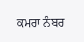ਕਮਰਾ ਨੰਬਰ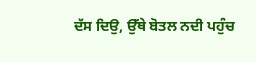ਦੱਸ ਦਿਉ, ਉੱਥੇ ਬੋਤਲ ਨਦੀ ਪਹੁੰਚ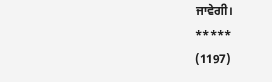ਜਾਵੇਗੀ।
*****
(1197)